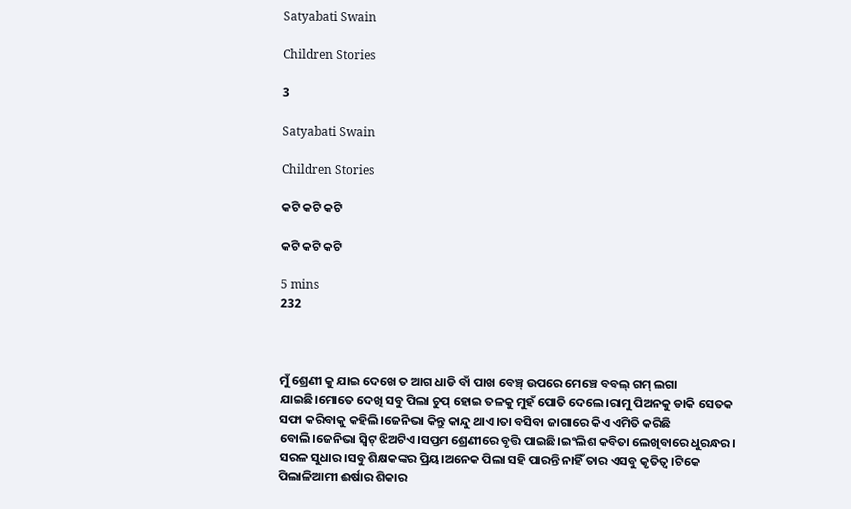Satyabati Swain

Children Stories

3

Satyabati Swain

Children Stories

କଟି କଟି କଟି

କଟି କଟି କଟି

5 mins
232



ମୁଁ ଶ୍ରେଣୀ କୁ ଯାଇ ଦେଖେ ତ ଆଗ ଧାଡି ବାଁ ପାଖ ବେଞ୍ଚ୍ ଉପରେ ମେଞ୍ଚେ ବବଲ୍ ଗମ୍ ଲଗା ଯାଇଛି।ମୋତେ ଦେଖି ସବୁ ପିଲା ଚୁପ୍ ହୋଇ ତଳକୁ ମୁହଁ ପୋତି ଦେଲେ।ରାମୁ ପିଅନକୁ ଡାକି ସେତକ ସଫା କରିବାକୁ କହିଲି।ଜେନିଭା କିନ୍ତୁ କାନ୍ଦୁ ଥାଏ।ତା ବସିବା ଜାଗାରେ କିଏ ଏମିତି କରିଛି ବୋଲି।ଜେନିଭା ସ୍ୱିଟ୍ ଝିଅଟିଏ।ସପ୍ତମ ଶ୍ରେଣୀରେ ବୃତ୍ତି ପାଇଛି।ଇଂଲିଶ କବିତା ଲେଖିବାରେ ଧୁରନ୍ଧର। ସରଳ ସୁଧାର।ସବୁ ଶିକ୍ଷକଙ୍କର ପ୍ରିୟ।ଅନେକ ପିଲା ସହି ପାରନ୍ତି ନାହିଁ ତାର ଏସବୁ କୃତିତ୍ୱ।ଟିକେ ପିଲାଳିଆମୀ ଈର୍ଷାର ଶିକାର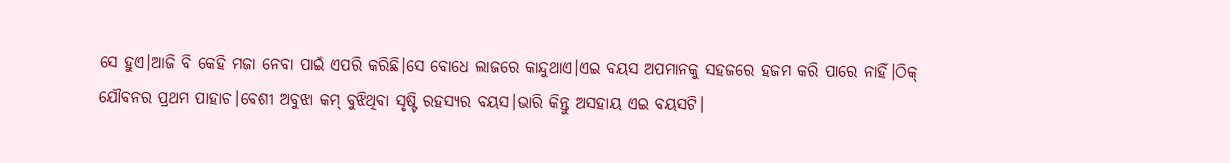ସେ ହୁଏ।ଆଜି ବି କେହି ମଜା ନେବା ପାଇଁ ଏପରି କରିଛି।ସେ ବୋଧେ ଲାଜରେ କାନ୍ଦୁଥାଏ।ଏଇ ବୟସ ଅପମାନକୁ ସହଜରେ ହଜମ କରି ପାରେ ନାହିଁ।ଠିକ୍ ଯୌବନର ପ୍ରଥମ ପାହାଚ।ବେଶୀ ଅବୁଝା କମ୍ ବୁଝିଥିବା ସୃଷ୍ଟି ରହସ୍ୟର ବୟସ।ଭାରି କିନ୍ତୁ ଅସହାୟ ଏଇ ବୟସଟି।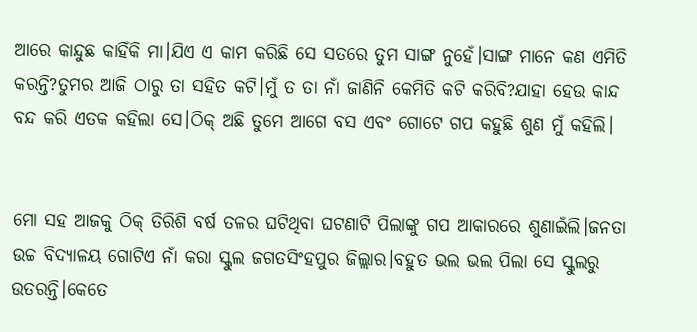ଆରେ କାନ୍ଦୁଛ କାହିଁକି ମା।ଯିଏ ଏ କାମ କରିଛି ସେ ସତରେ ତୁମ ସାଙ୍ଗ ନୁହେଁ।ସାଙ୍ଗ ମାନେ କଣ ଏମିତି କରନ୍ତି?ତୁମର ଆଜି ଠାରୁ ତା ସହିତ କଟି।ମୁଁ ତ ତା ନାଁ ଜାଣିନି କେମିତି କଟି କରିବି?ଯାହା ହେଉ କାନ୍ଦ ବନ୍ଦ କରି ଏତକ କହିଲା ସେ।ଠିକ୍ ଅଛି ତୁମେ ଆଗେ ବସ ଏବଂ ଗୋଟେ ଗପ କହୁଛି ଶୁଣ ମୁଁ କହିଲି।


ମୋ ସହ ଆଜକୁ ଠିକ୍ ତିରିଶି ବର୍ଷ ତଳର ଘଟିଥିବା ଘଟଣାଟି ପିଲାଙ୍କୁ ଗପ ଆକାରରେ ଶୁଣାଇଁଲି।ଜନତା ଉଚ୍ଚ ବିଦ୍ୟାଳୟ ଗୋଟିଏ ନାଁ କରା ସ୍କୁଲ ଜଗତସିଂହପୁର ଜିଲ୍ଲାର।ବହୁତ ଭଲ ଭଲ ପିଲା ସେ ସ୍କୁଲରୁ ଉତରନ୍ତି।କେତେ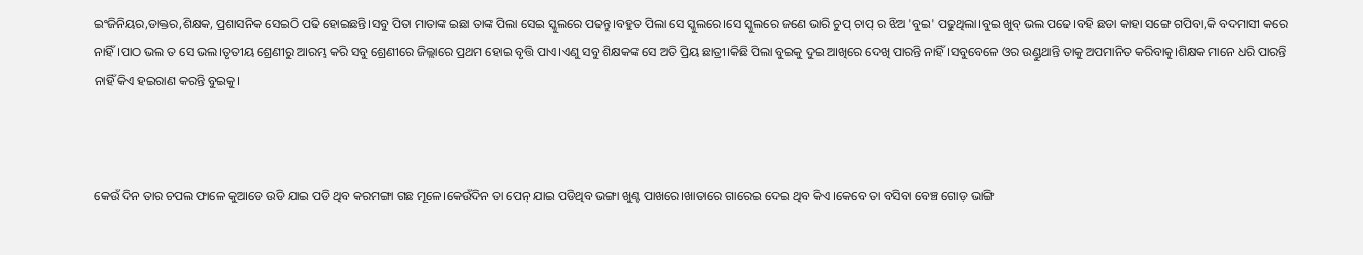ଇଂଜିନିୟର,ଡାକ୍ତର,ଶିକ୍ଷକ, ପ୍ରଶାସନିକ ସେଇଠି ପଢି ହୋଇଛନ୍ତି।ସବୁ ପିତା ମାତାଙ୍କ ଇଛା ତାଙ୍କ ପିଲା ସେଇ ସ୍କୁଲରେ ପଢନ୍ତୁ।ବହୁତ ପିଲା ସେ ସ୍କୁଲରେ।ସେ ସ୍କୁଲରେ ଜଣେ ଭାରି ଚୁପ୍ ଚାପ୍ ର ଝିଅ 'ବୁଇ' ପଢୁଥିଲା।ବୁଇ ଖୁବ୍ ଭଲ ପଢେ।ବହି ଛଡା କାହା ସଙ୍ଗେ ଗପିବା,କି ବଦମାସୀ କରେ ନାହିଁ।ପାଠ ଭଲ ତ ସେ ଭଲ।ତୃତୀୟ ଶ୍ରେଣୀରୁ ଆରମ୍ଭ କରି ସବୁ ଶ୍ରେଣୀରେ ଜିଲ୍ଲାରେ ପ୍ରଥମ ହୋଇ ବୃତ୍ତି ପାଏ।ଏଣୁ ସବୁ ଶିକ୍ଷକଙ୍କ ସେ ଅତି ପ୍ରିୟ ଛାତ୍ରୀ।କିଛି ପିଲା ବୁଇକୁ ଦୁଇ ଆଖିରେ ଦେଖି ପାରନ୍ତି ନାହିଁ।ସବୁବେଳେ ଓର ଉଣ୍ଡୁଥାନ୍ତି ତାକୁ ଅପମାନିତ କରିବାକୁ।ଶିକ୍ଷକ ମାନେ ଧରି ପାରନ୍ତି ନାହିଁ କିଏ ହଇରାଣ କରନ୍ତି ବୁଇକୁ।



କେଉଁ ଦିନ ତାର ଚପଲ ଫାଳେ କୁଆଡେ ଉଡି ଯାଇ ପଡି ଥିବ କରମଙ୍ଗା ଗଛ ମୂଳେ।କେଉଁଦିନ ତା ପେନ୍ ଯାଇ ପଡିଥିବ ଭଙ୍ଗା ଖୁଣ୍ଟ ପାଖରେ।ଖାତାରେ ଗାରେଇ ଦେଇ ଥିବ କିଏ ।କେବେ ତା ବସିବା ବେଞ୍ଚ ଗୋଡ଼ ଭାଙ୍ଗି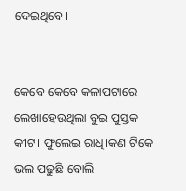ଦେଇଥିବେ।


କେବେ କେବେ କଳାପଟାରେ ଲେଖାହେଉଥିଲା ବୁଇ ପୁସ୍ତକ କୀଟ। ଫୁଲେଇ ରାଧି।କଣ ଟିକେ ଭଲ ପଢୁଛି ବୋଲି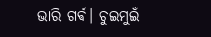ଭାରି ଗର୍ଵ। ଚୁଇମୁଇଁ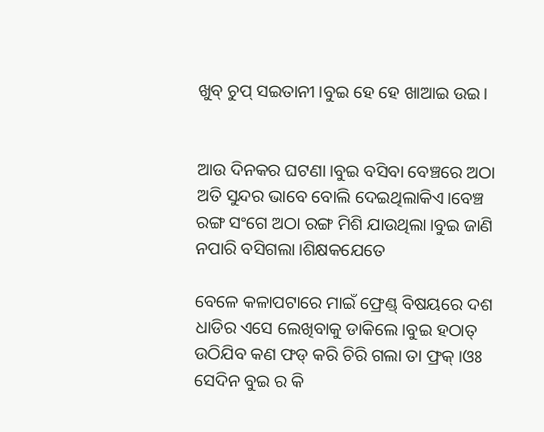ଖୁବ୍ ଚୁପ୍ ସଇତାନୀ।ବୁଇ ହେ ହେ ଖାଆଇ ଉଇ।


ଆଉ ଦିନକର ଘଟଣା।ବୁଇ ବସିବା ବେଞ୍ଚରେ ଅଠା ଅତି ସୁନ୍ଦର ଭାବେ ବୋଲି ଦେଇଥିଲାକିଏ।ବେଞ୍ଚ ରଙ୍ଗ ସଂଗେ ଅଠା ରଙ୍ଗ ମିଶି ଯାଉଥିଲା।ବୁଇ ଜାଣି ନପାରି ବସିଗଲା।ଶିକ୍ଷକଯେତେ

ବେଳେ କଳାପଟାରେ ମାଇଁ ଫ୍ରେଣ୍ଡ୍ ବିଷୟରେ ଦଶ ଧାଡିର ଏସେ ଲେଖିବାକୁ ଡାକିଲେ।ବୁଇ ହଠାତ୍ ଉଠିଯିବ କଣ ଫଡ୍ କରି ଚିରି ଗଲା ତା ଫ୍ରକ୍।ଓଃ ସେଦିନ ବୁଇ ର କି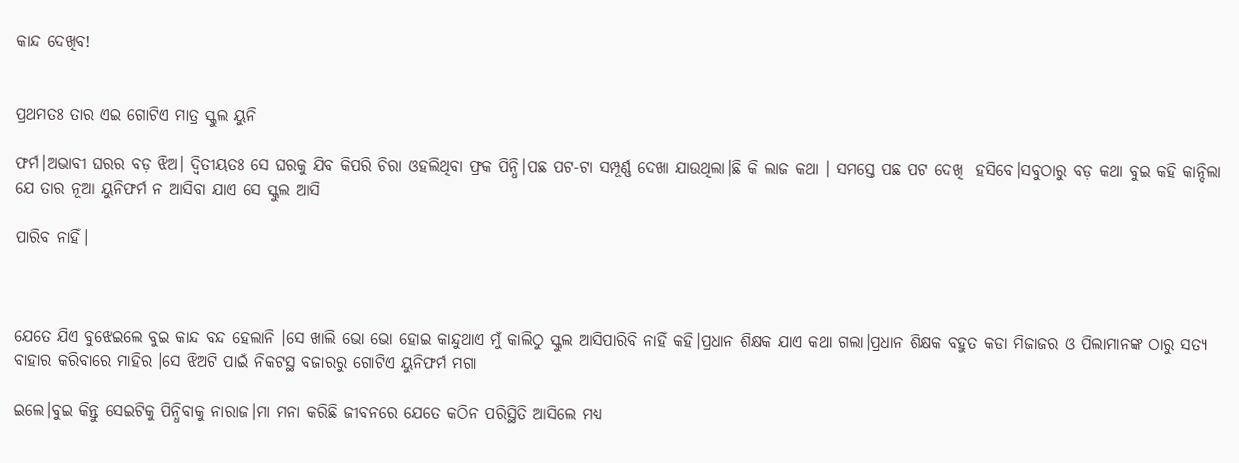କାନ୍ଦ ଦେଖିବ!


ପ୍ରଥମତଃ ତାର ଏଇ ଗୋଟିଏ ମାତ୍ର ସ୍କୁଲ ୟୁନି

ଫର୍ମ।ଅଭାବୀ ଘରର ବଡ଼ ଝିଅ। ଦ୍ଵିତୀୟତଃ ସେ ଘରକୁ ଯିବ କିପରି ଚିରା ଓହଲିଥିବା ଫ୍ରକ ପିନ୍ଧି।ପଛ ପଟ-ଟା ସମ୍ପୂର୍ଣ୍ଣ ଦେଖା ଯାଉଥିଲା।ଛି କି ଲାଜ କଥା । ସମସ୍ତେ ପଛ ପଟ ଦେଖି  ହସିବେ।ସବୁଠାରୁ ବଡ଼ କଥା ବୁଇ କହି କାନ୍ଦିଲା ଯେ ତାର ନୂଆ ୟୁନିଫର୍ମ ନ ଆସିବା ଯାଏ ସେ ସ୍କୁଲ ଆସି

ପାରିବ ନାହିଁ।



ଯେତେ ଯିଏ ବୁଝେଇଲେ ବୁଇ କାନ୍ଦ ବନ୍ଦ ହେଲାନି ।ସେ ଖାଲି ଭୋ ଭୋ ହୋଇ କାନ୍ଦୁଥାଏ ମୁଁ କାଲିଠୁ ସ୍କୁଲ ଆସିପାରିବି ନାହିଁ କହି।ପ୍ରଧାନ ଶିକ୍ଷକ ଯାଏ କଥା ଗଲା।ପ୍ରଧାନ ଶିକ୍ଷକ ବହୁତ କଡା ମିଜାଜର ଓ ପିଲାମାନଙ୍କ ଠାରୁ ସତ୍ୟ ବାହାର କରିବାରେ ମାହିର ।ସେ ଝିଅଟି ପାଇଁ ନିକଟସ୍ଥ ବଜାରରୁ ଗୋଟିଏ ୟୁନିଫର୍ମ ମଗା

ଇଲେ।ବୁଇ କିନ୍ତୁ ସେଇଟିକୁ ପିନ୍ଧିବାକୁ ନାରାଜ।ମା ମନା କରିଛି ଜୀବନରେ ଯେତେ କଠିନ ପରିସ୍ଥିତି ଆସିଲେ ମଧ୍ୟ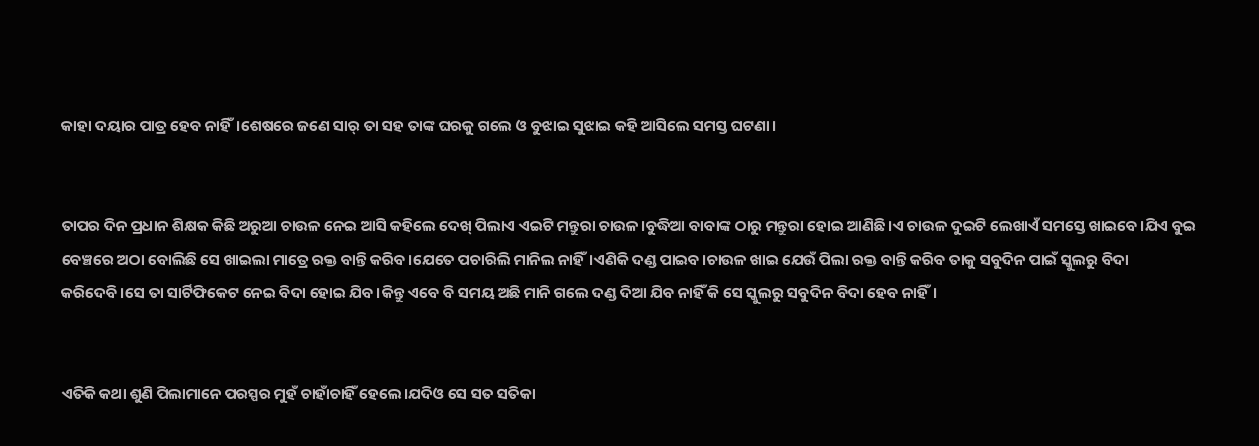କାହା ଦୟାର ପାତ୍ର ହେବ ନାହିଁ।ଶେଷରେ ଜଣେ ସାର୍ ତା ସହ ତାଙ୍କ ଘରକୁ ଗଲେ ଓ ବୁଝାଇ ସୁଝାଇ କହି ଆସିଲେ ସମସ୍ତ ଘଟଣା।


ତାପର ଦିନ ପ୍ରଧାନ ଶିକ୍ଷକ କିଛି ଅରୁଆ ଚାଉଳ ନେଇ ଆସି କହିଲେ ଦେଖ୍ ପିଲାଏ ଏଇଟି ମନ୍ତୁରା ଚାଉଳ।ବୁଦ୍ଧିଆ ବାବାଙ୍କ ଠାରୁ ମନ୍ତୁରା ହୋଇ ଆଣିଛି।ଏ ଚାଉଳ ଦୁଇଟି ଲେଖାଏଁ ସମସ୍ତେ ଖାଇବେ।ଯିଏ ବୁଇ ବେଞ୍ଚରେ ଅଠା ବୋଲିଛି ସେ ଖାଇଲା ମାତ୍ରେ ରକ୍ତ ବାନ୍ତି କରିବ।ଯେତେ ପଚାରିଲି ମାନିଲ ନାହିଁ।ଏଣିକି ଦଣ୍ଡ ପାଇବ।ଚାଉଳ ଖାଇ ଯେଉଁ ପିଲା ରକ୍ତ ବାନ୍ତି କରିବ ତାକୁ ସବୁଦିନ ପାଇଁ ସ୍କୁଲରୁ ବିଦା କରିଦେବି।ସେ ତା ସାର୍ଟିଫିକେଟ ନେଇ ବିଦା ହୋଇ ଯିବ।କିନ୍ତୁ ଏବେ ବି ସମୟ ଅଛି ମାନି ଗଲେ ଦଣ୍ଡ ଦିଆ ଯିବ ନାହିଁ କି ସେ ସ୍କୁଲରୁ ସବୁଦିନ ବିଦା ହେବ ନାହିଁ।


ଏତିକି କଥା ଶୁଣି ପିଲାମାନେ ପରସ୍ପର ମୁହଁ ଚାହାଁଚାହିଁ ହେଲେ।ଯଦିଓ ସେ ସତ ସତିକା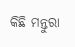କିଛି ମନ୍ତୁରା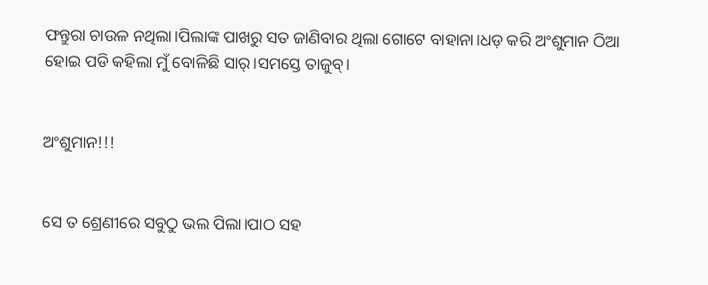ଫନ୍ତୁରା ଚାଉଳ ନଥିଲା।ପିଲାଙ୍କ ପାଖରୁ ସତ ଜାଣିବାର ଥିଲା ଗୋଟେ ବାହାନା।ଧଡ଼ କରି ଅଂଶୁମାନ ଠିଆ ହୋଇ ପଡି କହିଲା ମୁଁ ବୋଳିଛି ସାର୍।ସମସ୍ତେ ତାଜୁବ୍।


ଅଂଶୁମାନ!!!


ସେ ତ ଶ୍ରେଣୀରେ ସବୁଠୁ ଭଲ ପିଲା।ପାଠ ସହ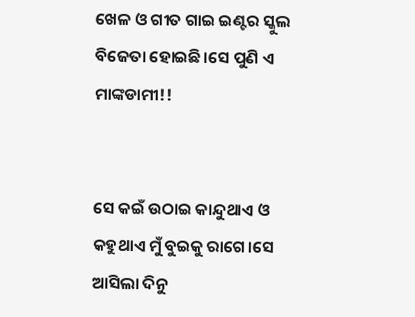ଖେଳ ଓ ଗୀତ ଗାଇ ଇଣ୍ଟର ସ୍କୁଲ ବିଜେତା ହୋଇଛି।ସେ ପୁଣି ଏ ମାଙ୍କଡାମୀ!!


ସେ କଇଁ ଉଠାଇ କାନ୍ଦୁଥାଏ ଓ କହୁଥାଏ ମୁଁ ବୁଇକୁ ରାଗେ।ସେ ଆସିଲା ଦିନୁ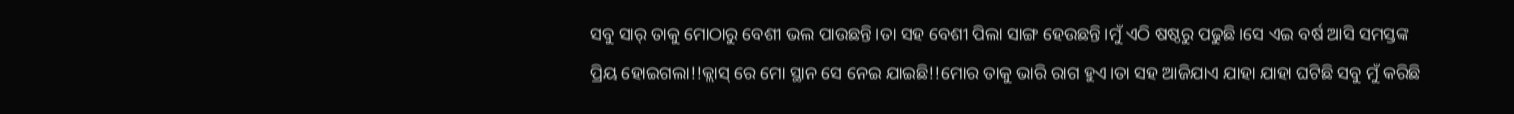ସବୁ ସାର୍ ତାକୁ ମୋଠାରୁ ବେଶୀ ଭଲ ପାଉଛନ୍ତି।ତା ସହ ବେଶୀ ପିଲା ସାଙ୍ଗ ହେଉଛନ୍ତି।ମୁଁ ଏଠି ଷଷ୍ଠରୁ ପଢୁଛି।ସେ ଏଇ ବର୍ଷ ଆସି ସମସ୍ତଙ୍କ ପ୍ରିୟ ହୋଇଗଲା!!କ୍ଲାସ୍ ରେ ମୋ ସ୍ଥାନ ସେ ନେଇ ଯାଇଛି!!ମୋର ତାକୁ ଭାରି ରାଗ ହୁଏ।ତା ସହ ଆଜିଯାଏ ଯାହା ଯାହା ଘଟିଛି ସବୁ ମୁଁ କରିଛି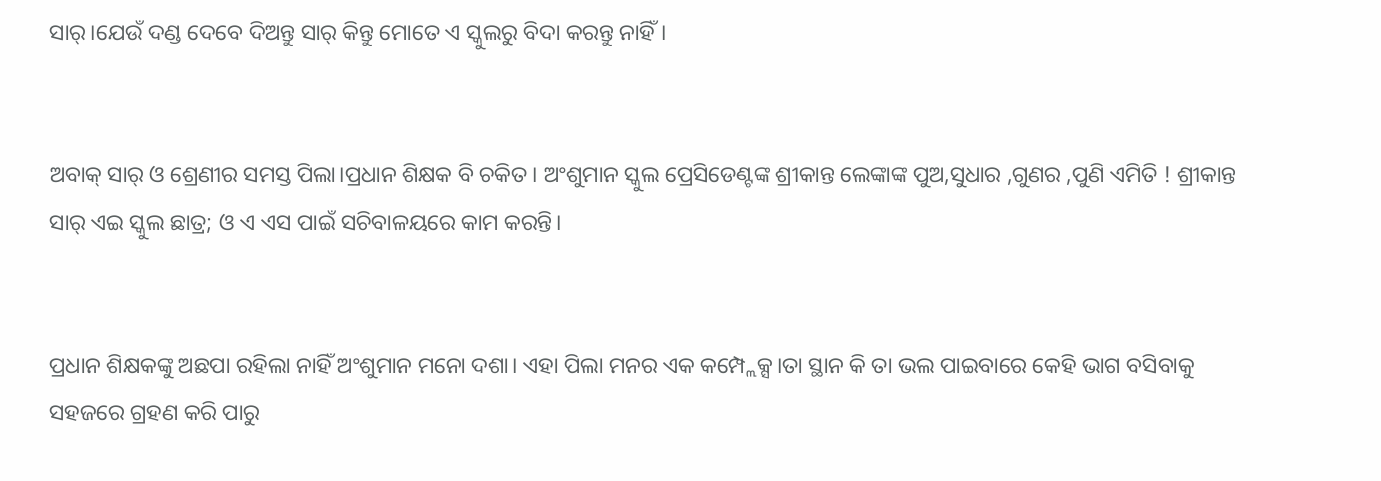ସାର୍।ଯେଉଁ ଦଣ୍ଡ ଦେବେ ଦିଅନ୍ତୁ ସାର୍ କିନ୍ତୁ ମୋତେ ଏ ସ୍କୁଲରୁ ବିଦା କରନ୍ତୁ ନାହିଁ।


ଅବାକ୍ ସାର୍ ଓ ଶ୍ରେଣୀର ସମସ୍ତ ପିଲା।ପ୍ରଧାନ ଶିକ୍ଷକ ବି ଚକିତ। ଅଂଶୁମାନ ସ୍କୁଲ ପ୍ରେସିଡେଣ୍ଟଙ୍କ ଶ୍ରୀକାନ୍ତ ଲେଙ୍କାଙ୍କ ପୁଅ,ସୁଧାର ,ଗୁଣର ,ପୁଣି ଏମିତି ! ଶ୍ରୀକାନ୍ତ ସାର୍ ଏଇ ସ୍କୁଲ ଛାତ୍ର; ଓ ଏ ଏସ ପାଇଁ ସଚିବାଳୟରେ କାମ କରନ୍ତି।


ପ୍ରଧାନ ଶିକ୍ଷକଙ୍କୁ ଅଛପା ରହିଲା ନାହିଁ ଅଂଶୁମାନ ମନୋ ଦଶା। ଏହା ପିଲା ମନର ଏକ କମ୍ପ୍ଲେକ୍ସ।ତା ସ୍ଥାନ କି ତା ଭଲ ପାଇବାରେ କେହି ଭାଗ ବସିବାକୁ ସହଜରେ ଗ୍ରହଣ କରି ପାରୁ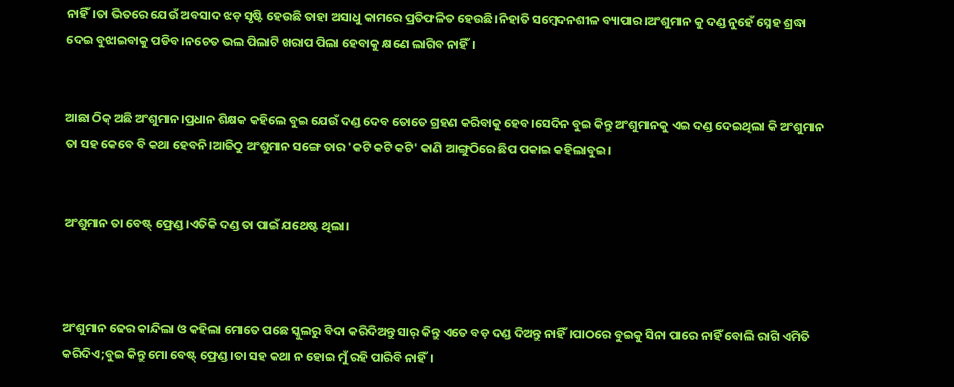ନାହିଁ।ତା ଭିତରେ ଯେଉଁ ଅବସାଦ ଝଡ଼ ସୃଷ୍ଟି ହେଉଛି ତାହା ଅସାଧୁ କାମରେ ପ୍ରତିଫଳିତ ହେଉଛି।ନିହାତି ସମ୍ବେଦନଶୀଳ ବ୍ୟାପାର।ଅଂଶୁମାନ କୁ ଦଣ୍ଡ ନୁହେଁ ସ୍ନେହ ଶ୍ରଦ୍ଧା ଦେଇ ବୁଝାଇବାକୁ ପଡିବ।ନଚେତ ଭଲ ପିଲାଟି ଖରାପ ପିଲା ହେବାକୁ କ୍ଷଣେ ଲାଗିବ ନାହିଁ।


ଆଛା ଠିକ୍ ଅଛି ଅଂଶୁମାନ।ପ୍ରଧାନ ଶିକ୍ଷକ କହିଲେ ବୁଇ ଯେଉଁ ଦଣ୍ଡ ଦେବ ତୋତେ ଗ୍ରହଣ କରିବାକୁ ହେବ।ସେଦିନ ବୁଇ କିନ୍ତୁ ଅଂଶୁମାନକୁ ଏଇ ଦଣ୍ଡ ଦେଇଥିଲା କି ଅଂଶୁମାନ ତା ସହ କେବେ ବି କଥା ହେବନି।ଆଜିଠୁ ଅଂଶୁମାନ ସଙ୍ଗେ ତାର 'କଟି କଟି କଟି' କାଣି ଆଙ୍ଗୁଠିରେ ଛିପ ପକାଇ କହିଲାବୁଇ।


ଅଂଶୁମାନ ତା ବେଷ୍ଟ୍ ଫ୍ରେଣ୍ଡ।ଏତିକି ଦଣ୍ଡ ତା ପାଇଁ ଯଥେଷ୍ଟ ଥିଲା।



ଅଂଶୁମାନ ଢେର କାନ୍ଦିଲା ଓ କହିଲା ମୋତେ ପଛେ ସ୍କୁଲରୁ ବିଦା କରିଦିଅନ୍ତୁ ସାର୍ କିନ୍ତୁ ଏତେ ବଡ଼ ଦଣ୍ଡ ଦିଅନ୍ତୁ ନାହିଁ।ପାଠରେ ବୁଇକୁ ସିନା ପାରେ ନାହିଁ ବୋଲି ରାଗି ଏମିତି କରିଦିଏ;ବୁଇ କିନ୍ତୁ ମୋ ବେଷ୍ଟ୍ ଫ୍ରେଣ୍ଡ।ତା ସହ କଥା ନ ହୋଇ ମୁଁ ରହି ପାରିବି ନାହିଁ।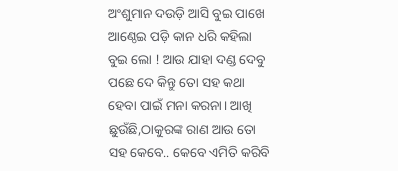ଅଂଶୁମାନ ଦଉଡ଼ି ଆସି ବୁଇ ପାଖେ ଆଣ୍ଠେଇ ପଡ଼ି କାନ ଧରି କହିଲା ବୁଇ ଲୋ ! ଆଉ ଯାହା ଦଣ୍ଡ ଦେବୁ ପଛେ ଦେ କିନ୍ତୁ ତୋ ସହ କଥା ହେବା ପାଇଁ ମନା କରନା। ଆଖି ଛୁଉଁଛି,ଠାକୁରଙ୍କ ରାଣ ଆଉ ତୋ ସହ କେବେ.. କେବେ ଏମିତି କରିବି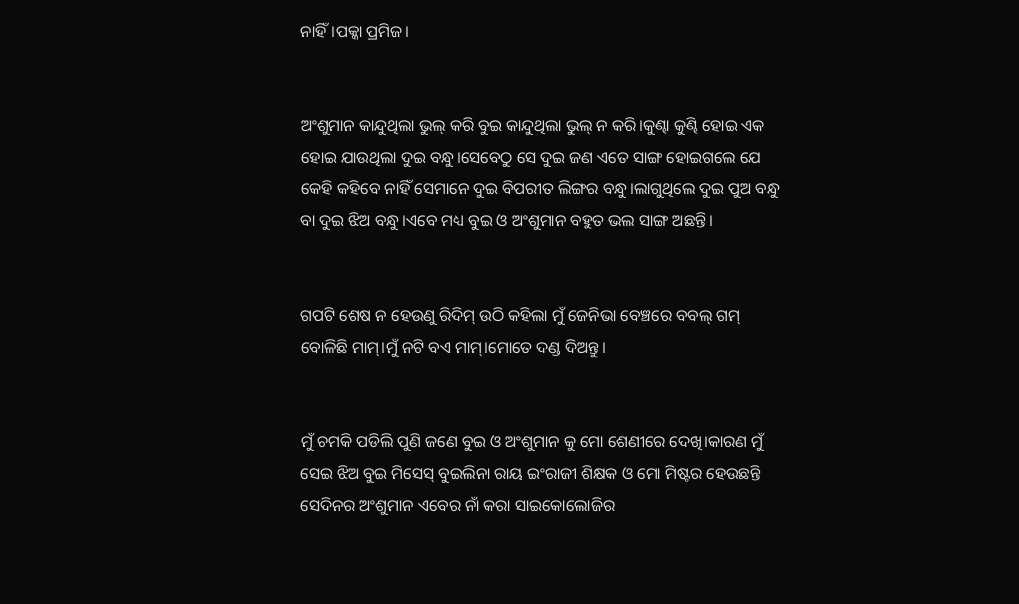ନାହିଁ।ପକ୍କା ପ୍ରମିଜ।


ଅଂଶୁମାନ କାନ୍ଦୁଥିଲା ଭୁଲ୍ କରି ବୁଇ କାନ୍ଦୁଥିଲା ଭୁଲ୍ ନ କରି।କୁଣ୍ଢା କୁଣ୍ଢି ହୋଇ ଏକ ହୋଇ ଯାଉଥିଲା ଦୁଇ ବନ୍ଧୁ।ସେବେଠୁ ସେ ଦୁଇ ଜଣ ଏତେ ସାଙ୍ଗ ହୋଇଗଲେ ଯେ କେହି କହିବେ ନାହିଁ ସେମାନେ ଦୁଇ ବିପରୀତ ଲିଙ୍ଗର ବନ୍ଧୁ।ଲାଗୁଥିଲେ ଦୁଇ ପୁଅ ବନ୍ଧୁ ବା ଦୁଇ ଝିଅ ବନ୍ଧୁ।ଏବେ ମଧ୍ୟ ବୁଇ ଓ ଅଂଶୁମାନ ବହୁତ ଭଲ ସାଙ୍ଗ ଅଛନ୍ତି।


ଗପଟି ଶେଷ ନ ହେଉଣୁ ରିଦିମ୍ ଉଠି କହିଲା ମୁଁ ଜେନିଭା ବେଞ୍ଚରେ ବବଲ୍ ଗମ୍ ବୋଳିଛି ମାମ୍।ମୁଁ ନଟି ବଏ ମାମ୍।ମୋତେ ଦଣ୍ଡ ଦିଅନ୍ତୁ।


ମୁଁ ଚମକି ପଡିଲି ପୁଣି ଜଣେ ବୁଇ ଓ ଅଂଶୁମାନ କୁ ମୋ ଶେଣୀରେ ଦେଖି।କାରଣ ମୁଁ ସେଇ ଝିଅ ବୁଇ ମିସେସ୍ ବୁଇଲିନା ରାୟ ଇଂରାଜୀ ଶିକ୍ଷକ ଓ ମୋ ମିଷ୍ଟର ହେଉଛନ୍ତି ସେଦିନର ଅଂଶୁମାନ ଏବେର ନାଁ କରା ସାଇକୋଲୋଜିର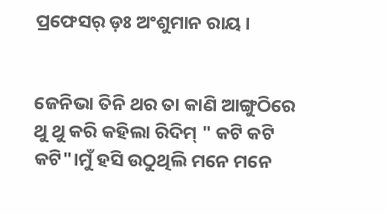ପ୍ରଫେସର୍ ଡ଼ଃ ଅଂଶୁମାନ ରାୟ।


ଜେନିଭା ତିନି ଥର ତା କାଣି ଆଙ୍ଗୁଠିରେ ଥୁ ଥୁ କରି କହିଲା ରିଦିମ୍ " କଟି କଟି କଟି"।ମୁଁ ହସି ଉଠୁଥିଲି ମନେ ମନେ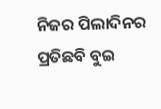ନିଜର ପିଲାଦିନର ପ୍ରତିଛବି ବୁଇ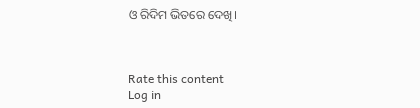ଓ ରିଦିମ ଭିତରେ ଦେଖି।



Rate this content
Log in